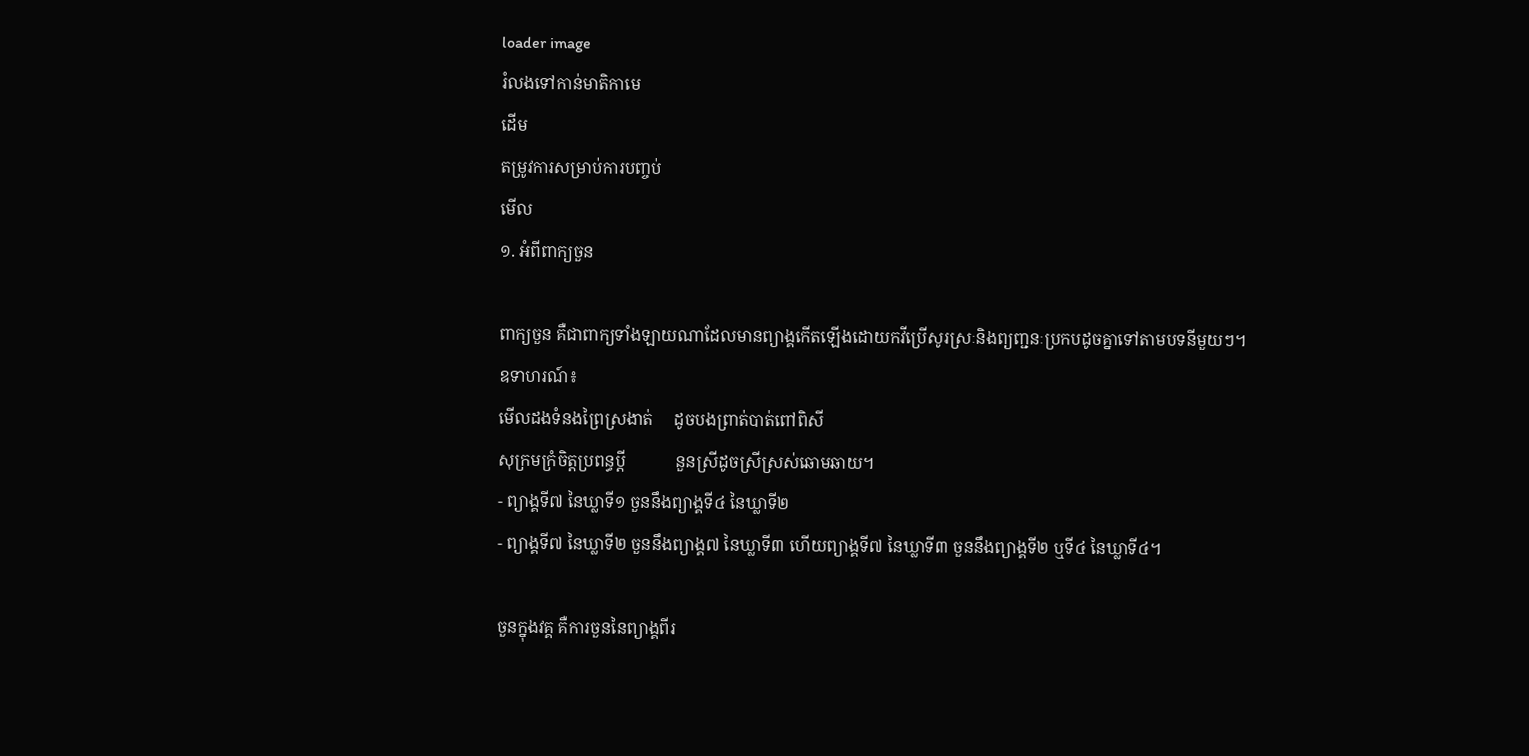loader image
រំលងទៅកាន់មាតិកាមេ
ដើម
តម្រូវការសម្រាប់ការបញ្ចប់
មើល
១. អំពីពាក្យចួន

ពាក្យចួន គឺជាពាក្យទាំងឡាយណាដែលមានព្យាង្គកើតឡើងដោយកវីប្រើសូរស្រៈនិងព្យញ្ជនៈប្រកបដូចគ្នាទៅតាមបទនីមួយៗ។
ឧទាហរណ៍៖
មើលដងទំនងព្រៃស្រងាត់     ដូចបងព្រាត់បាត់ពៅពិសី
សុក្រមក្រំចិត្តប្រពន្ធប្តី            នួនស្រីដូចស្រីស្រស់ឆោមឆាយ។
- ព្យាង្គទី៧ នៃឃ្លាទី១ ចួននឹងព្យាង្គទី៤ នៃឃ្លាទី២
- ព្យាង្គទី៧ នៃឃ្លាទី២ ចួននឹងព្យាង្គ៧ នៃឃ្លាទី៣ ហើយព្យាង្គទី៧ នៃឃ្លាទី៣ ចួននឹងព្យាង្គទី២ ឬទី៤ នៃឃ្លាទី៤។

ចួនក្នុងវគ្គ គឺការចួននៃព្យាង្គពីរ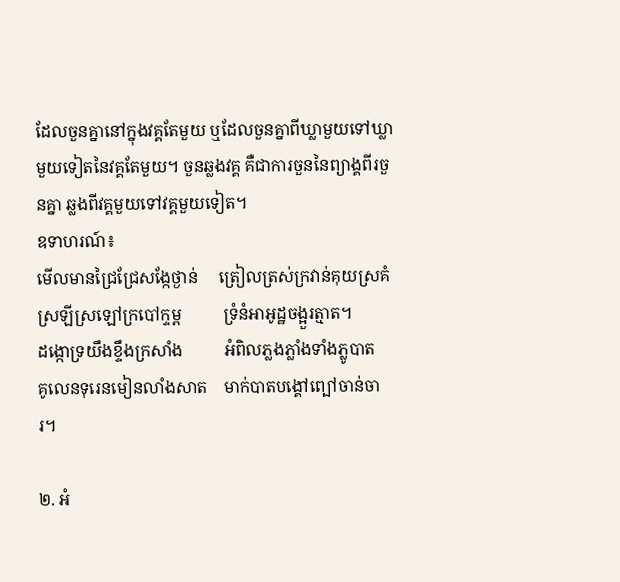ដែលចួនគ្នានៅក្នុងវគ្គតែមួយ ឬដែលចួនគ្នាពីឃ្លាមួយទៅឃ្លាមួយទៀតនៃវគ្គតែមួយ។ ចួនឆ្លងវគ្គ គឺជាការចួននៃព្យាង្គពីរចួនគ្នា ឆ្លងពីវគ្គមួយទៅវគ្គមួយទៀត។
ឧទាហរណ៍៖
មើលមានជ្រៃជ្រែសង្កែថ្ងាន់     ត្រៀលត្រស់ក្រវាន់គុយស្រគំ
ស្រឡីស្រឡៅក្របៅក្ទម្ព          ទ្រំនំអាអូដ្ឋចង្អួរត្មាត។
ដង្កោទ្រយឹងខ្ទឹងក្រសាំង          អំពិលភ្លងភ្លាំងទាំងភ្លូបាត
គូលេនទុរេនមៀនលាំងសាត    មាក់បាតបង្គៅព្បៅចាន់ចារ។

២. អំ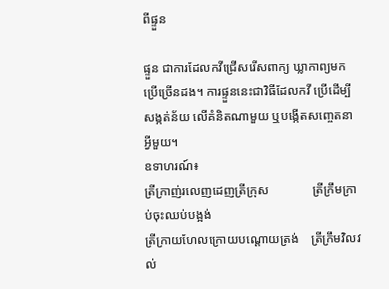ពីផ្ទួន

ផ្ទួន ជាការដែលកវីជ្រើសរើសពាក្យ ឃ្លាកាព្យមកប្រើច្រើនដង។ ការផ្ទួននេះជាវិធីដែលកវី ប្រើដើម្បីសង្កត់ន័យ លើគំនិតណាមួយ ឬបង្កើតសញ្ចេតនាអ្វីមួយ។
ឧទាហរណ៍៖
ត្រីក្រាញ់រលេញដេញត្រីក្រុស              ត្រីក្រឹមក្រាប់ចុះឈប់បង្អង់
ត្រីក្រាយហែលក្រោយបណ្តោយត្រង់    ត្រីក្រឹមវិលវល់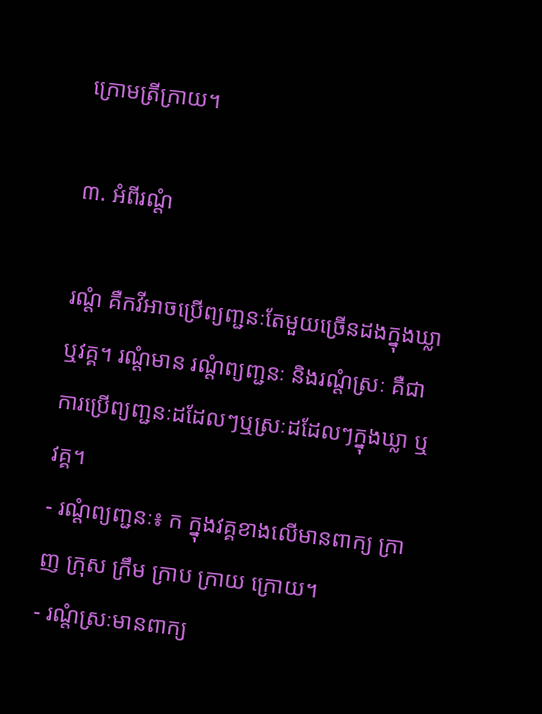ក្រោមត្រីក្រាយ។

៣. អំពីរណ្តំ

រណ្តំ គឺកវីអាចប្រើព្យញ្ជនៈតែមួយច្រើនដងក្នុងឃ្លា ឬវគ្គ។ រណ្តំមាន រណ្តំព្យញ្ជនៈ និងរណ្តំស្រៈ គឺជាការប្រើព្យញ្ជនៈដដែលៗឬស្រៈដដែលៗក្នុងឃ្លា ឬវគ្គ។
- រណ្តំព្យញ្ជនៈ៖ ក ក្នុងវគ្គខាងលើមានពាក្យ ក្រាញ ក្រុស ក្រឹម ក្រាប ក្រាយ ក្រោយ។
- រណ្តំស្រៈមានពាក្យ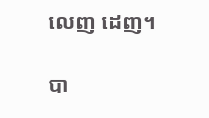លេញ ដេញ។

បា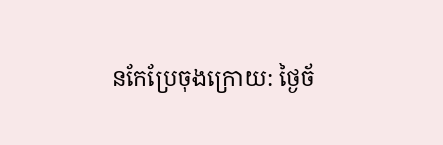នកែប្រែចុងក្រោយ: ថ្ងៃច័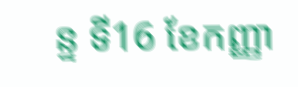ន្ទ ទី16 ខែកញ្ញា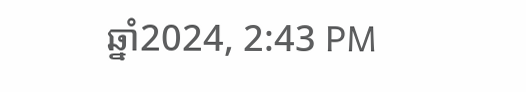ឆ្នាំ2024, 2:43 PM